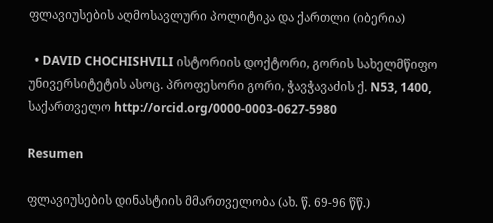ფლავიუსების აღმოსავლური პოლიტიკა და ქართლი (იბერია)

  • DAVID CHOCHISHVILI ისტორიის დოქტორი, გორის სახელმწიფო უნივერსიტეტის ასოც. პროფესორი გორი, ჭავჭავაძის ქ. N53, 1400, საქართველო http://orcid.org/0000-0003-0627-5980

Resumen

ფლავიუსების დინასტიის მმართველობა (ახ. წ. 69-96 წწ.)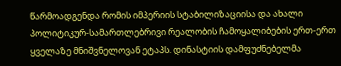წარმოადგენდა რომის იმპერიის სტაბილიზაციისა და ახალი პოლიტიკურ-სამართლებრივი რეალობის ჩამოყალიბების ერთ-ერთ ყველაზე მნიშვნელოვან ეტაპს. დინასტიის დამფუძნებელმა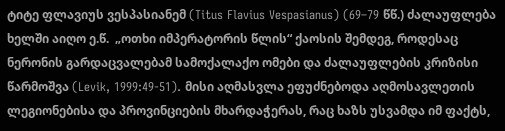ტიტე ფლავიუს ვესპასიანემ (Titus Flavius Vespasianus) (69–79 წწ.) ძალაუფლება ხელში აიღო ე.წ.  „ოთხი იმპერატორის წლის“ ქაოსის შემდეგ, როდესაც ნერონის გარდაცვალებამ სამოქალაქო ომები და ძალაუფლების კრიზისი წარმოშვა (Levik, 1999:49-51). მისი აღმასვლა ეფუძნებოდა აღმოსავლეთის ლეგიონებისა და პროვინციების მხარდაჭერას, რაც ხაზს უსვამდა იმ ფაქტს,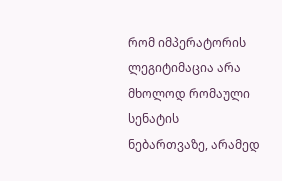რომ იმპერატორის ლეგიტიმაცია არა მხოლოდ რომაული სენატის ნებართვაზე, არამედ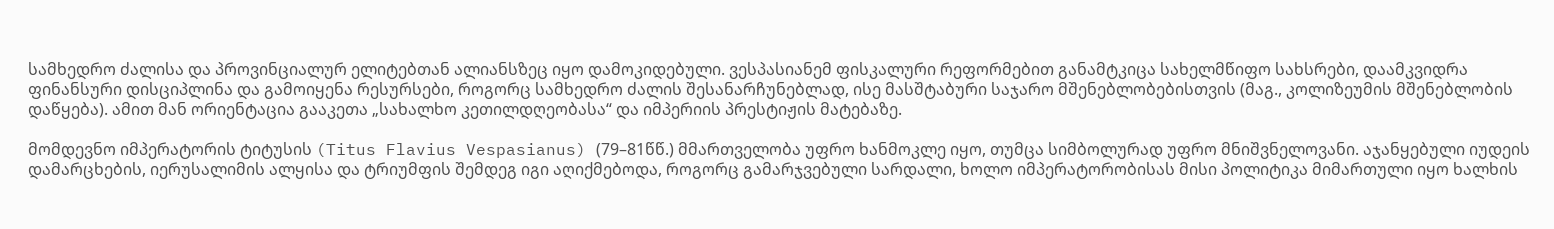სამხედრო ძალისა და პროვინციალურ ელიტებთან ალიანსზეც იყო დამოკიდებული. ვესპასიანემ ფისკალური რეფორმებით განამტკიცა სახელმწიფო სახსრები, დაამკვიდრა ფინანსური დისციპლინა და გამოიყენა რესურსები, როგორც სამხედრო ძალის შესანარჩუნებლად, ისე მასშტაბური საჯარო მშენებლობებისთვის (მაგ., კოლიზეუმის მშენებლობის დაწყება). ამით მან ორიენტაცია გააკეთა „სახალხო კეთილდღეობასა“ და იმპერიის პრესტიჟის მატებაზე.

მომდევნო იმპერატორის ტიტუსის (Titus Flavius Vespasianus) (79–81წწ.) მმართველობა უფრო ხანმოკლე იყო, თუმცა სიმბოლურად უფრო მნიშვნელოვანი. აჯანყებული იუდეის დამარცხების, იერუსალიმის ალყისა და ტრიუმფის შემდეგ იგი აღიქმებოდა, როგორც გამარჯვებული სარდალი, ხოლო იმპერატორობისას მისი პოლიტიკა მიმართული იყო ხალხის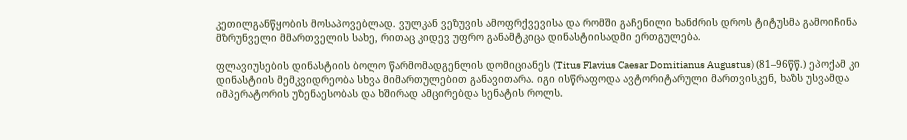კეთილგანწყობის მოსაპოვებლად. ვულკან ვეზუვის ამოფრქვევისა და რომში გაჩენილი ხანძრის დროს ტიტუსმა გამოიჩინა მზრუნველი მმართველის სახე, რითაც კიდევ უფრო განამტკიცა დინასტიისადმი ერთგულება.

ფლავიუსების დინასტიის ბოლო წარმომადგენლის დომიციანეს (Titus Flavius Caesar Domitianus Augustus) (81–96წწ.) ეპოქამ კი დინასტიის მემკვიდრეობა სხვა მიმართულებით განავითარა. იგი ისწრაფოდა ავტორიტარული მართვისკენ, ხაზს უსვამდა იმპერატორის უზენაესობას და ხშირად ამცირებდა სენატის როლს.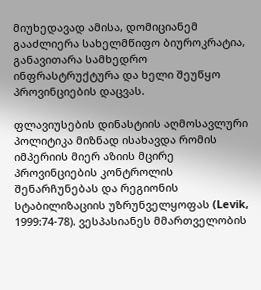მიუხედავად ამისა, დომიციანემ გააძლიერა სახელმწიფო ბიუროკრატია, განავითარა სამხედრო ინფრასტრუქტურა და ხელი შეუწყო პროვინციების დაცვას.

ფლავიუსების დინასტიის აღმოსავლური პოლიტიკა მიზნად ისახავდა რომის იმპერიის მიერ აზიის მცირე პროვინციების კონტროლის შენარჩუნებას და რეგიონის სტაბილიზაციის უზრუნველყოფას (Levik, 1999:74-78). ვესპასიანეს მმართველობის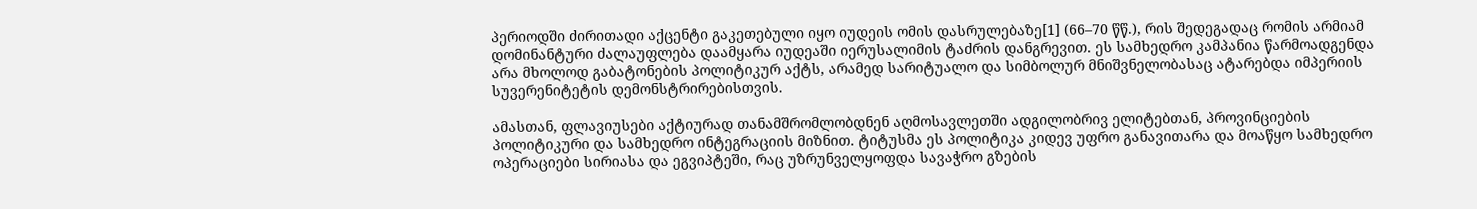პერიოდში ძირითადი აქცენტი გაკეთებული იყო იუდეის ომის დასრულებაზე[1] (66–70 წწ.), რის შედეგადაც რომის არმიამ დომინანტური ძალაუფლება დაამყარა იუდეაში იერუსალიმის ტაძრის დანგრევით. ეს სამხედრო კამპანია წარმოადგენდა არა მხოლოდ გაბატონების პოლიტიკურ აქტს, არამედ სარიტუალო და სიმბოლურ მნიშვნელობასაც ატარებდა იმპერიის სუვერენიტეტის დემონსტრირებისთვის.

ამასთან, ფლავიუსები აქტიურად თანამშრომლობდნენ აღმოსავლეთში ადგილობრივ ელიტებთან, პროვინციების პოლიტიკური და სამხედრო ინტეგრაციის მიზნით. ტიტუსმა ეს პოლიტიკა კიდევ უფრო განავითარა და მოაწყო სამხედრო ოპერაციები სირიასა და ეგვიპტეში, რაც უზრუნველყოფდა სავაჭრო გზების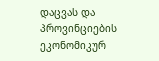დაცვას და პროვინციების ეკონომიკურ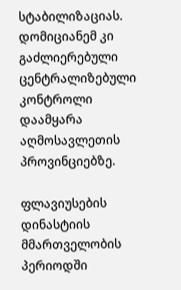სტაბილიზაციას. დომიციანემ კი გაძლიერებული ცენტრალიზებული კონტროლი დაამყარა აღმოსავლეთის პროვინციებზე.

ფლავიუსების დინასტიის მმართველობის პერიოდში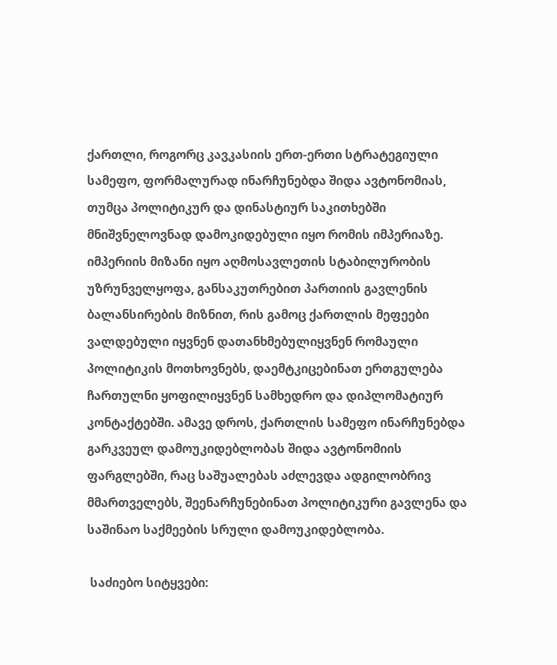ქართლი, როგორც კავკასიის ერთ-ერთი სტრატეგიული სამეფო, ფორმალურად ინარჩუნებდა შიდა ავტონომიას, თუმცა პოლიტიკურ და დინასტიურ საკითხებში მნიშვნელოვნად დამოკიდებული იყო რომის იმპერიაზე. იმპერიის მიზანი იყო აღმოსავლეთის სტაბილურობის უზრუნველყოფა, განსაკუთრებით პართიის გავლენის ბალანსირების მიზნით, რის გამოც ქართლის მეფეები ვალდებული იყვნენ დათანხმებულიყვნენ რომაული პოლიტიკის მოთხოვნებს, დაემტკიცებინათ ერთგულება ჩართულნი ყოფილიყვნენ სამხედრო და დიპლომატიურ კონტაქტებში. ამავე დროს, ქართლის სამეფო ინარჩუნებდა გარკვეულ დამოუკიდებლობას შიდა ავტონომიის ფარგლებში, რაც საშუალებას აძლევდა ადგილობრივ მმართველებს, შეენარჩუნებინათ პოლიტიკური გავლენა და საშინაო საქმეების სრული დამოუკიდებლობა.

 საძიებო სიტყვები: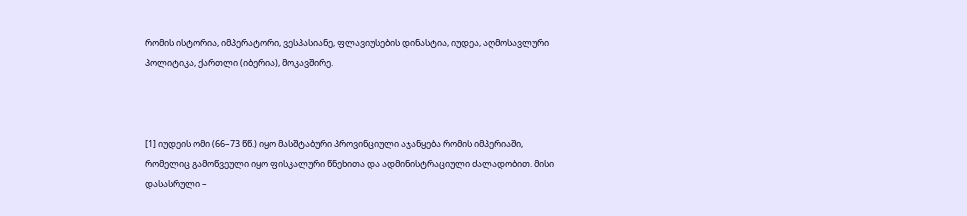რომის ისტორია, იმპერატორი, ვესპასიანე, ფლავიუსების დინასტია, იუდეა, აღმოსავლური პოლიტიკა, ქართლი (იბერია), მოკავშირე.



[1] იუდეის ომი (66–73 წწ.) იყო მასშტაბური პროვინციული აჯანყება რომის იმპერიაში, რომელიც გამოწვეული იყო ფისკალური წნეხითა და ადმინისტრაციული ძალადობით. მისი დასასრული –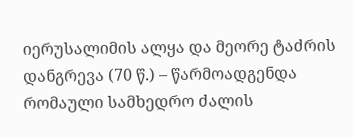იერუსალიმის ალყა და მეორე ტაძრის დანგრევა (70 წ.) – წარმოადგენდა რომაული სამხედრო ძალის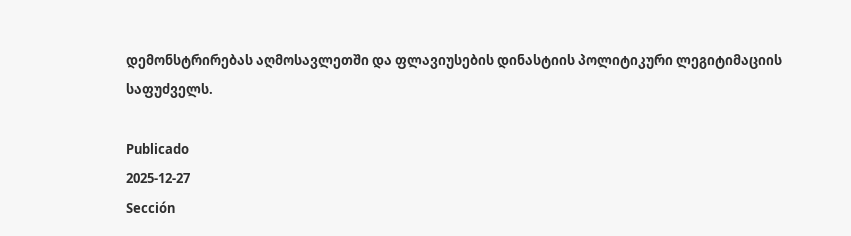დემონსტრირებას აღმოსავლეთში და ფლავიუსების დინასტიის პოლიტიკური ლეგიტიმაციის საფუძველს.

Publicado
2025-12-27
Sección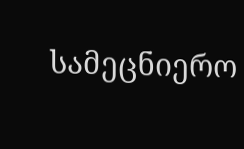სამეცნიერო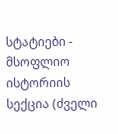სტატიები - მსოფლიო ისტორიის სექცია (ძველი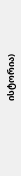ისტორია)